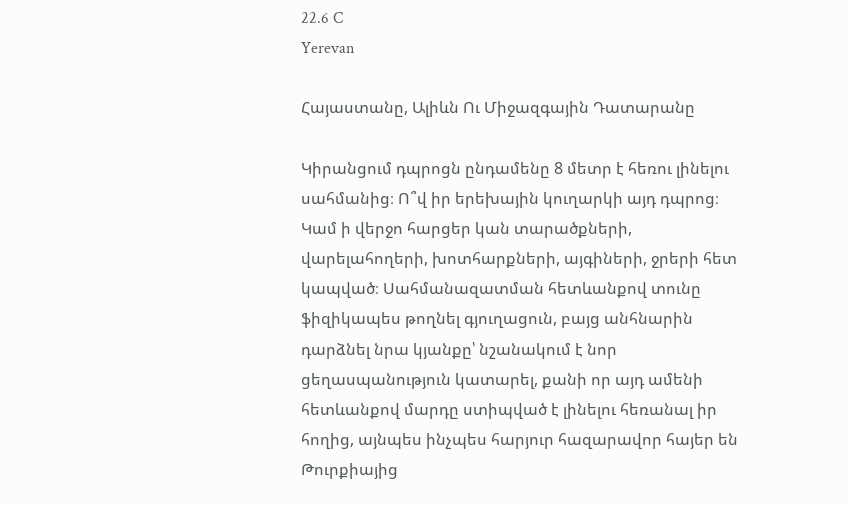22.6 C
Yerevan

Հայաստանը, Ալիևն Ու Միջազգային Դատարանը

Կիրանցում դպրոցն ընդամենը 8 մետր է հեռու լինելու սահմանից։ Ո՞վ իր երեխային կուղարկի այդ դպրոց։ Կամ ի վերջո հարցեր կան տարածքների, վարելահողերի, խոտհարքների, այգիների, ջրերի հետ կապված։ Սահմանազատման հետևանքով տունը ֆիզիկապես թողնել գյուղացուն, բայց անհնարին դարձնել նրա կյանքը՝ նշանակում է նոր ցեղասպանություն կատարել, քանի որ այդ ամենի հետևանքով մարդը ստիպված է լինելու հեռանալ իր հողից, այնպես ինչպես հարյուր հազարավոր հայեր են Թուրքիայից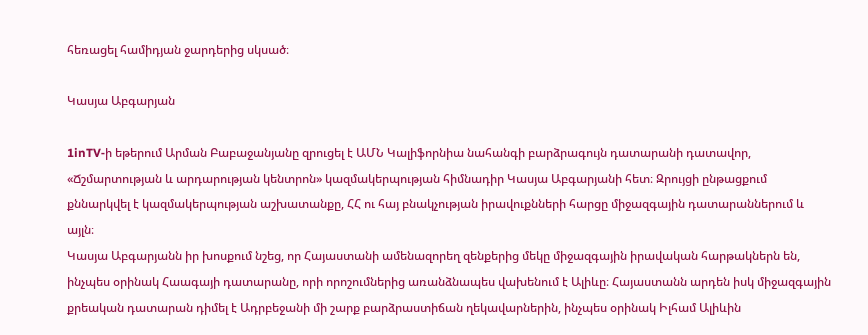հեռացել համիդյան ջարդերից սկսած։

Կասյա Աբգարյան

1inTV‑ի եթերում Արման Բաբաջանյանը զրուցել է ԱՄՆ Կալիֆորնիա նահանգի բարձրագույն դատարանի դատավոր, «Ճշմարտության և արդարության կենտրոն» կազմակերպության հիմնադիր Կասյա Աբգարյանի հետ։ Զրույցի ընթացքում քննարկվել է կազմակերպության աշխատանքը, ՀՀ ու հայ բնակչության իրավուքնների հարցը միջազգային դատարաններում և այլն։
Կասյա Աբգարյանն իր խոսքում նշեց, որ Հայաստանի ամենազորեղ զենքերից մեկը միջազգային իրավական հարթակներն են, ինչպես օրինակ Հաագայի դատարանը, որի որոշումներից առանձնապես վախենում է Ալիևը։ Հայաստանն արդեն իսկ միջազգային քրեական դատարան դիմել է Ադրբեջանի մի շարք բարձրաստիճան ղեկավարներին, ինչպես օրինակ Իլհամ Ալիևին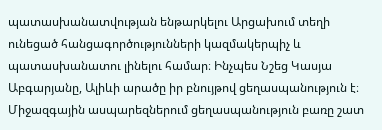պատասխանատվության ենթարկելու Արցախում տեղի ունեցած հանցագործությունների կազմակերպիչ և պատասխանատու լինելու համար։ Ինչպես Նշեց Կասյա Աբգարյանը, Ալիևի արածը իր բնույթով ցեղասպանություն է։ Միջազգային ասպարեզներում ցեղասպանություն բառը շատ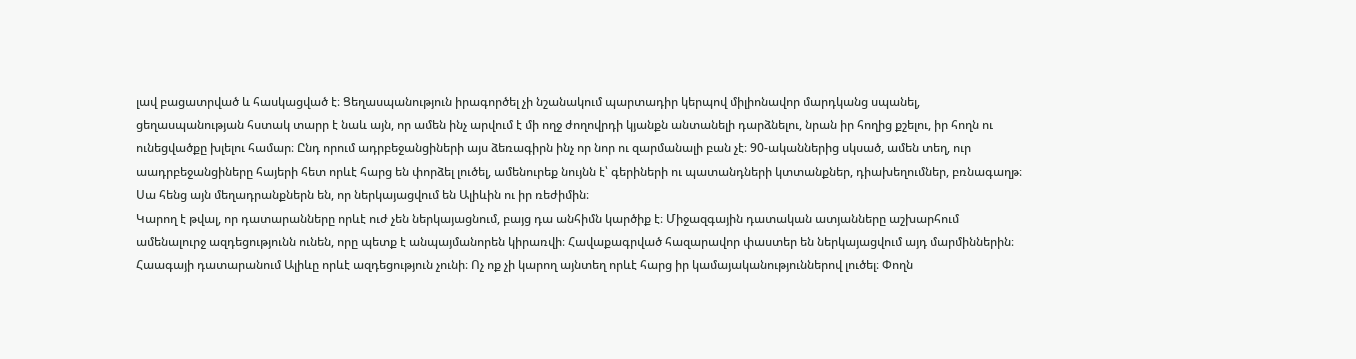լավ բացատրված և հասկացված է։ Ցեղասպանություն իրագործել չի նշանակում պարտադիր կերպով միլիոնավոր մարդկանց սպանել, ցեղասպանության հստակ տարր է նաև այն, որ ամեն ինչ արվում է մի ողջ ժողովրդի կյանքն անտանելի դարձնելու, նրան իր հողից քշելու, իր հողն ու ունեցվածքը խլելու համար։ Ընդ որում ադրբեջանցիների այս ձեռագիրն ինչ որ նոր ու զարմանալի բան չէ։ 90-ականներից սկսած, ամեն տեղ, ուր աադրբեջանցիները հայերի հետ որևէ հարց են փորձել լուծել, ամենուրեք նույնն է՝ գերիների ու պատանդների կտտանքներ, դիախեղումներ, բռնագաղթ։ Սա հենց այն մեղադրանքներն են, որ ներկայացվում են Ալիևին ու իր ռեժիմին։
Կարող է թվալ, որ դատարանները որևէ ուժ չեն ներկայացնում, բայց դա անհիմն կարծիք է։ Միջազգային դատական ատյանները աշխարհում ամենալուրջ ազդեցությունն ունեն, որը պետք է անպայմանորեն կիրառվի։ Հավաքագրված հազարավոր փաստեր են ներկայացվում այդ մարմիններին։ Հաագայի դատարանում Ալիևը որևէ ազդեցություն չունի։ Ոչ ոք չի կարող այնտեղ որևէ հարց իր կամայականություններով լուծել։ Փողն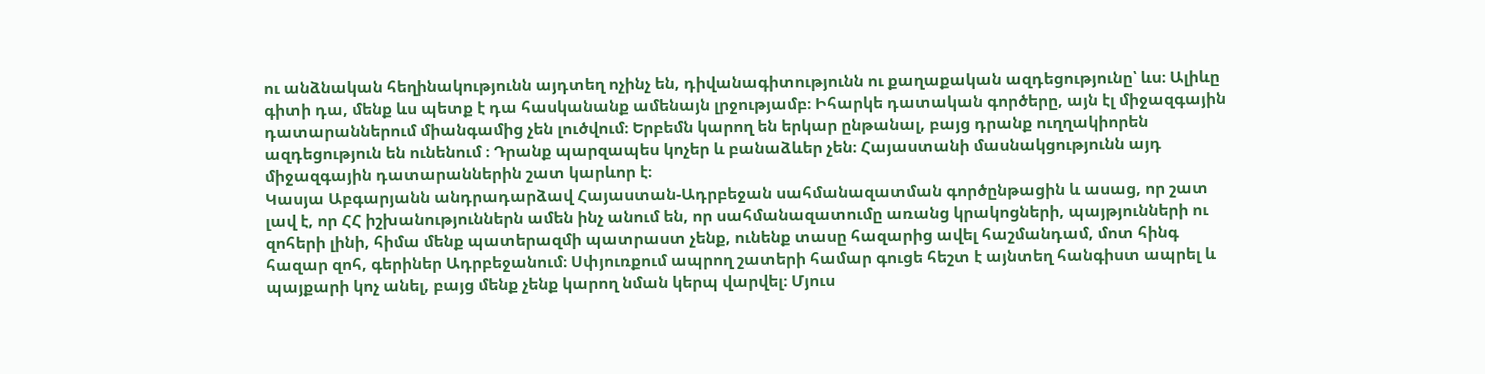ու անձնական հեղինակությունն այդտեղ ոչինչ են, դիվանագիտությունն ու քաղաքական ազդեցությունը՝ ևս։ Ալիևը գիտի դա, մենք ևս պետք է դա հասկանանք ամենայն լրջությամբ։ Իհարկե դատական գործերը, այն էլ միջազգային դատարաններում միանգամից չեն լուծվում։ Երբեմն կարող են երկար ընթանալ, բայց դրանք ուղղակիորեն ազդեցություն են ունենում ։ Դրանք պարզապես կոչեր և բանաձևեր չեն։ Հայաստանի մասնակցությունն այդ միջազգային դատարաններին շատ կարևոր է։
Կասյա Աբգարյանն անդրադարձավ Հայաստան-Ադրբեջան սահմանազատման գործընթացին և ասաց, որ շատ լավ է, որ ՀՀ իշխանություններն ամեն ինչ անում են, որ սահմանազատումը առանց կրակոցների, պայթյունների ու զոհերի լինի, հիմա մենք պատերազմի պատրաստ չենք, ունենք տասը հազարից ավել հաշմանդամ, մոտ հինգ հազար զոհ, գերիներ Ադրբեջանում։ Սփյուռքում ապրող շատերի համար գուցե հեշտ է այնտեղ հանգիստ ապրել և պայքարի կոչ անել, բայց մենք չենք կարող նման կերպ վարվել։ Մյուս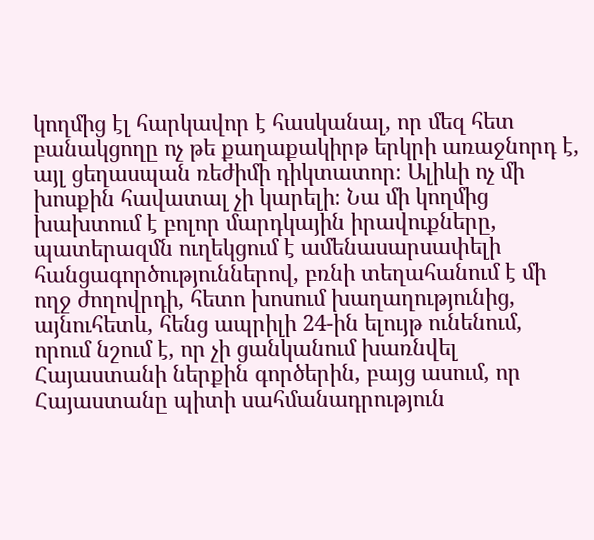կողմից էլ հարկավոր է հասկանալ, որ մեզ հետ բանակցողը ոչ թե քաղաքակիրթ երկրի առաջնորդ է, այլ ցեղասպան ռեժիմի դիկտատոր։ Ալիևի ոչ մի խոսքին հավատալ չի կարելի։ Նա մի կողմից խախտում է բոլոր մարդկային իրավուքները, պատերազմն ուղեկցում է ամենասարսափելի հանցագործություններով, բռնի տեղահանում է մի ողջ ժողովրդի, հետո խոսում խաղաղությունից, այնուհետև, հենց ապրիլի 24-ին ելույթ ունենում, որում նշում է, որ չի ցանկանում խառնվել Հայաստանի ներքին գործերին, բայց ասում, որ Հայաստանը պիտի սահմանադրություն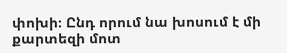փոխի։ Ընդ որում նա խոսում է մի քարտեզի մոտ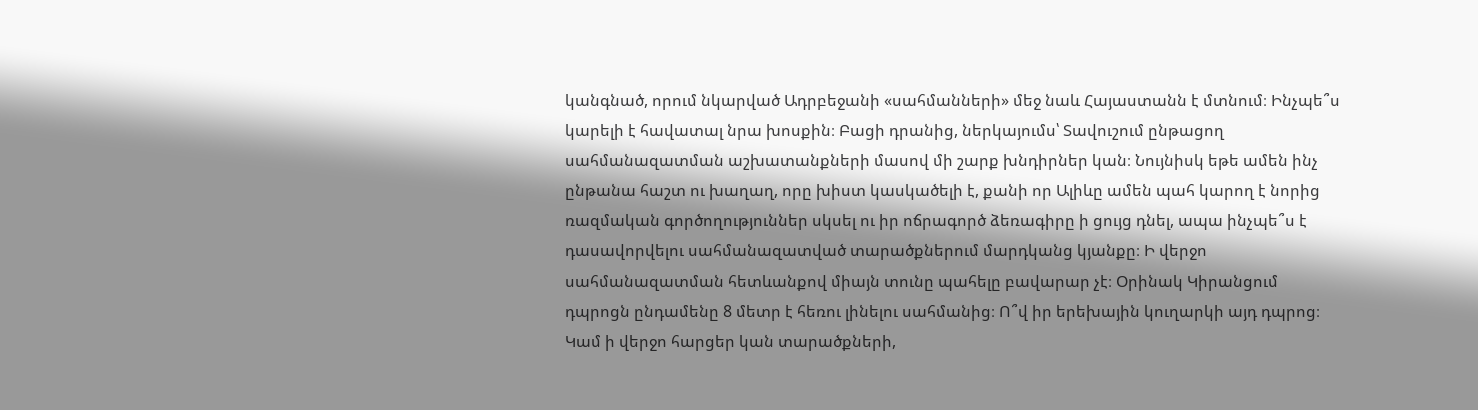կանգնած, որում նկարված Ադրբեջանի «սահմանների» մեջ նաև Հայաստանն է մտնում։ Ինչպե՞ս կարելի է հավատալ նրա խոսքին։ Բացի դրանից, ներկայումս՝ Տավուշում ընթացող սահմանազատման աշխատանքների մասով մի շարք խնդիրներ կան։ Նույնիսկ եթե ամեն ինչ ընթանա հաշտ ու խաղաղ, որը խիստ կասկածելի է, քանի որ Ալիևը ամեն պահ կարող է նորից ռազմական գործողություններ սկսել ու իր ոճրագործ ձեռագիրը ի ցույց դնել, ապա ինչպե՞ս է դասավորվելու սահմանազատված տարածքներում մարդկանց կյանքը։ Ի վերջո սահմանազատման հետևանքով միայն տունը պահելը բավարար չէ։ Օրինակ Կիրանցում դպրոցն ընդամենը 8 մետր է հեռու լինելու սահմանից։ Ո՞վ իր երեխային կուղարկի այդ դպրոց։ Կամ ի վերջո հարցեր կան տարածքների,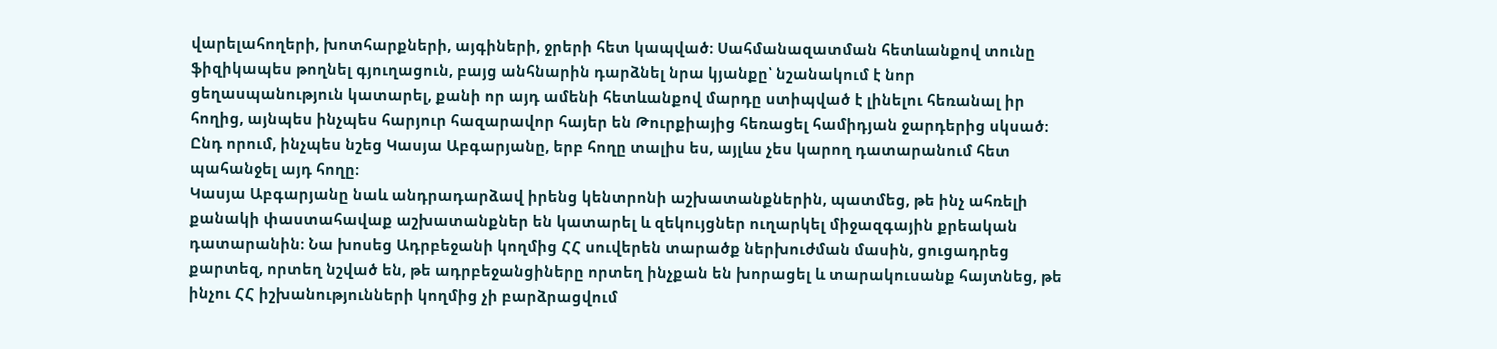վարելահողերի, խոտհարքների, այգիների, ջրերի հետ կապված։ Սահմանազատման հետևանքով տունը ֆիզիկապես թողնել գյուղացուն, բայց անհնարին դարձնել նրա կյանքը՝ նշանակում է նոր ցեղասպանություն կատարել, քանի որ այդ ամենի հետևանքով մարդը ստիպված է լինելու հեռանալ իր հողից, այնպես ինչպես հարյուր հազարավոր հայեր են Թուրքիայից հեռացել համիդյան ջարդերից սկսած։ Ընդ որում, ինչպես նշեց Կասյա Աբգարյանը, երբ հողը տալիս ես, այլևս չես կարող դատարանում հետ պահանջել այդ հողը։
Կասյա Աբգարյանը նաև անդրադարձավ իրենց կենտրոնի աշխատանքներին, պատմեց, թե ինչ ահռելի քանակի փաստահավաք աշխատանքներ են կատարել և զեկույցներ ուղարկել միջազգային քրեական դատարանին։ Նա խոսեց Ադրբեջանի կողմից ՀՀ սուվերեն տարածք ներխուժման մասին, ցուցադրեց քարտեզ, որտեղ նշված են, թե ադրբեջանցիները որտեղ ինչքան են խորացել և տարակուսանք հայտնեց, թե ինչու ՀՀ իշխանությունների կողմից չի բարձրացվում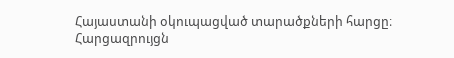Հայաստանի օկուպացված տարածքների հարցը։
Հարցազրույցն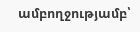ամբողջությամբ՝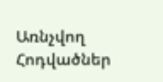Առնչվող Հոդվածներ